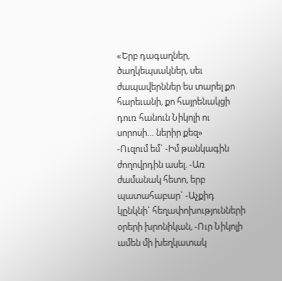«Երբ դագաղներ, ծաղկեպսակներ, սեւ ժապավերններ ես տարել քո հարեւանի, քո հայրենակցի դուռ հանուն Նիկոլի ու սորոսի… ներիր քեզ»
-Ուզում եմ` -Իմ թանկագին ժողովրդին ասել. -Առ ժամանակ հետո, երբ պատահաբար` -Աչքիդ կընկնի` հեղափոխությունների օրերի խրոնիկան, -Ուր Նիկոլի ամեն մի խեղկատակ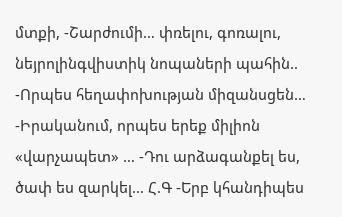մտքի, -Շարժումի… փռելու, գոռալու, նեյրոլինգվիստիկ նոպաների պահին.. -Որպես հեղափոխության միզանսցեն… -Իրականում, որպես երեք միլիոն «վարչապետ» … -Դու արձագանքել ես, ծափ ես զարկել… Հ.Գ -Երբ կհանդիպես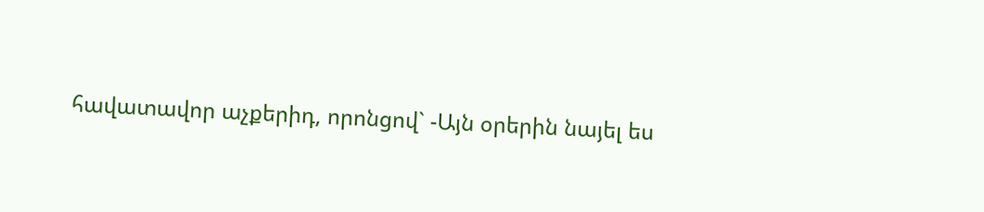հավատավոր աչքերիդ, որոնցով` -Այն օրերին նայել ես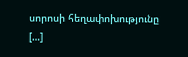սորոսի հեղափոխությունը […]